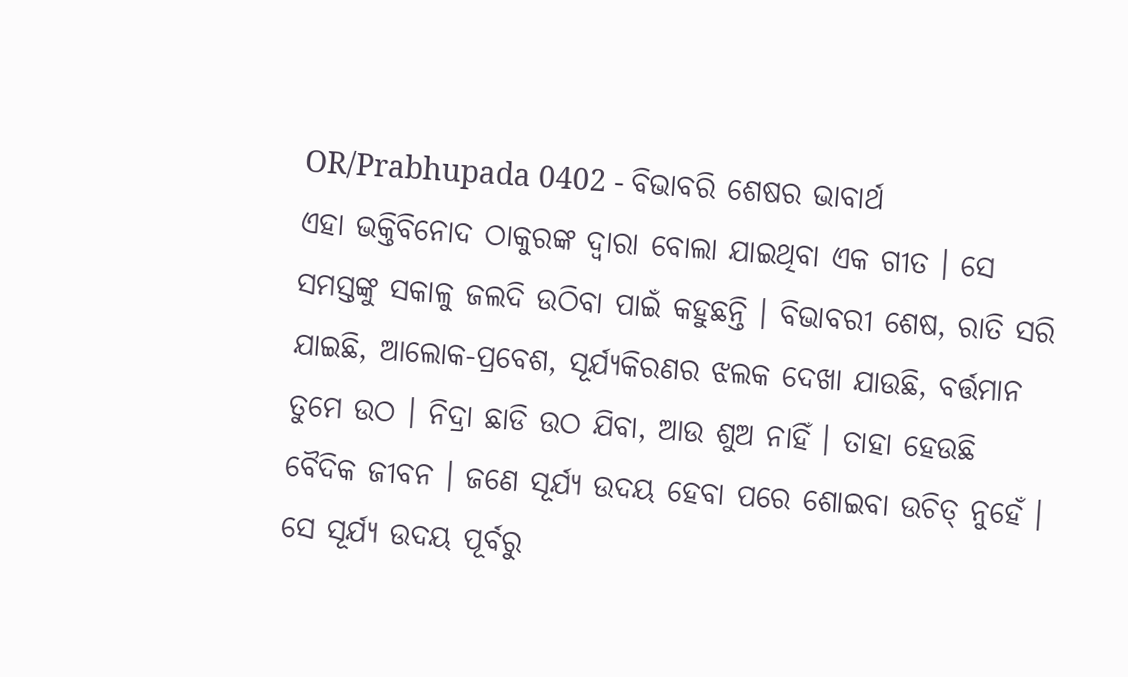OR/Prabhupada 0402 - ବିଭାବରି ଶେଷର ଭାବାର୍ଥ
ଏହା ଭକ୍ତିବିନୋଦ ଠାକୁରଙ୍କ ଦ୍ଵାରା ବୋଲା ଯାଇଥିବା ଏକ ଗୀତ । ସେ ସମସ୍ତଙ୍କୁ ସକାଳୁ ଜଲଦି ଉଠିବା ପାଇଁ କହୁଛନ୍ତି । ବିଭାବରୀ ଶେଷ, ରାତି ସରି ଯାଇଛି, ଆଲୋକ-ପ୍ରବେଶ, ସୂର୍ଯ୍ୟକିରଣର ଝଲକ ଦେଖା ଯାଉଛି, ବର୍ତ୍ତମାନ ତୁମେ ଉଠ । ନିଦ୍ରା ଛାଡି ଉଠ ଯିବା, ଆଉ ଶୁଅ ନାହିଁ । ତାହା ହେଉଛି ବୈଦିକ ଜୀବନ । ଜଣେ ସୂର୍ଯ୍ୟ ଉଦୟ ହେବା ପରେ ଶୋଇବା ଉଚିତ୍ ନୁହେଁ । ସେ ସୂର୍ଯ୍ୟ ଉଦୟ ପୂର୍ବରୁ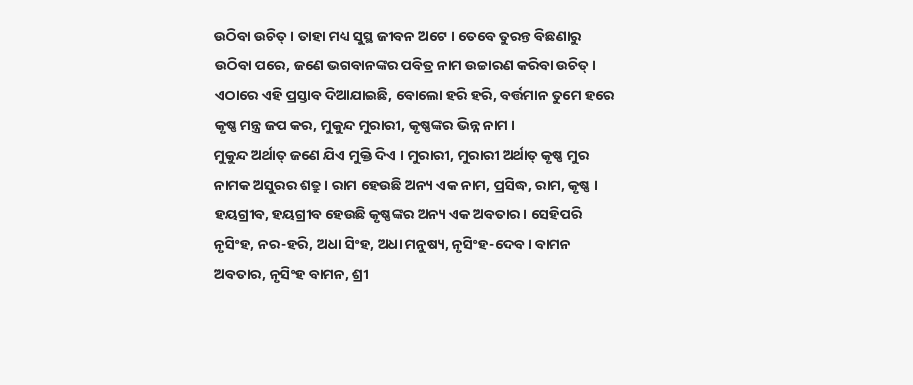ଉଠିବା ଉଚିତ୍ । ତାହା ମଧ୍ୟ ସୁସ୍ଥ ଜୀବନ ଅଟେ । ତେବେ ତୁରନ୍ତ ବିଛଣାରୁ ଉଠିବା ପରେ, ଜଣେ ଭଗବାନଙ୍କର ପବିତ୍ର ନାମ ଉଚ୍ଚାରଣ କରିବା ଉଚିତ୍ । ଏଠାରେ ଏହି ପ୍ରସ୍ତାବ ଦିଆଯାଇଛି, ବୋଲୋ ହରି ହରି, ବର୍ତ୍ତମାନ ତୁମେ ହରେ କୃଷ୍ଣ ମନ୍ତ୍ର ଜପ କର, ମୁକୁନ୍ଦ ମୁରାରୀ, କୃଷ୍ଣଙ୍କର ଭିନ୍ନ ନାମ ।
ମୁକୁନ୍ଦ ଅର୍ଥାତ୍ ଜଣେ ଯିଏ ମୁକ୍ତି ଦିଏ । ମୁରାରୀ, ମୁରାରୀ ଅର୍ଥାତ୍ କୃଷ୍ଣ ମୁର ନାମକ ଅସୁରର ଶତ୍ରୁ । ରାମ ହେଉଛି ଅନ୍ୟ ଏକ ନାମ, ପ୍ରସିଦ୍ଧ, ରାମ, କୃଷ୍ଣ । ହୟଗ୍ରୀବ, ହୟଗ୍ରୀବ ହେଉଛି କୃଷ୍ଣଙ୍କର ଅନ୍ୟ ଏକ ଅବତାର । ସେହିପରି ନୃସିଂହ, ନର-ହରି, ଅଧା ସିଂହ, ଅଧା ମନୁଷ୍ୟ, ନୃସିଂହ-ଦେବ । ବାମନ ଅବତାର, ନୃସିଂହ ବାମନ, ଶ୍ରୀ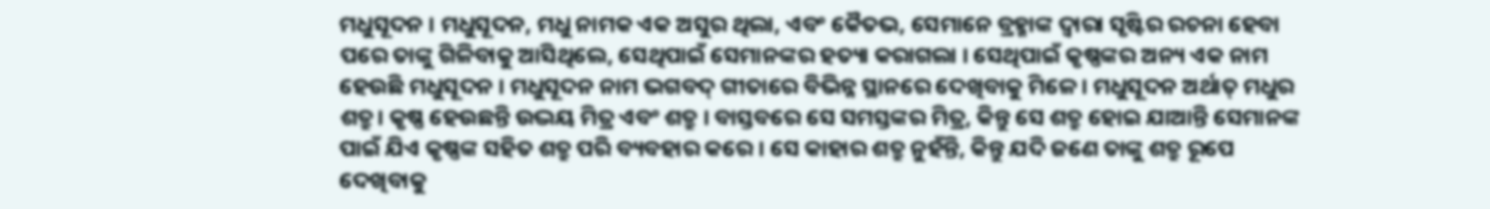ମଧୁସୂଦନ । ମଧୁସୂଦନ, ମଧୁ ନାମକ ଏକ ଅସୁର ଥିଲା, ଏବଂ କୈତଭ, ସେମାନେ ବ୍ରହ୍ମାଙ୍କ ଦ୍ଵାରା ସୃଷ୍ଟିର ରଚନା ହେବା ପରେ ତାଙ୍କୁ ଗିଳିବାକୁ ଆସିଥିଲେ, ସେଥିପାଇଁ ସେମାନଙ୍କର ହତ୍ୟା କରାଗଲା । ସେଥିପାଇଁ କୃଷ୍ଣଙ୍କର ଅନ୍ୟ ଏକ ନାମ ହେଉଛି ମଧୁସୂଦନ । ମଧୁସୂଦନ ନାମ ଭଗବଦ୍ ଗୀତାରେ ବିଭିନ୍ନ ସ୍ଥାନରେ ଦେଖିବାକୁ ମିଳେ । ମଧୁସୂଦନ ଅର୍ଥାତ୍ ମଧୁର ଶତ୍ରୁ। କୃଷ୍ଣ ହେଉଛନ୍ତି ଉଦ୍ଭୟ ମିତ୍ର ଏବଂ ଶତ୍ରୁ । ବାସ୍ତବରେ ସେ ସମସ୍ତଙ୍କର ମିତ୍ର, କିନ୍ତୁ ସେ ଶତ୍ରୁ ହୋଇ ଯାଆନ୍ତି ସେମାନଙ୍କ ପାଇଁ ଯିଏ କୃଷ୍ଣଙ୍କ ସହିତ ଶତ୍ରୁ ପରି ବ୍ୟବହାର କରେ । ସେ କାହାର ଶତ୍ରୁ ନୁହଁନ୍ତି, କିନ୍ତୁ ଯଦି ଜଣେ ତାଙ୍କୁ ଶତ୍ରୁ ରୂପେ ଦେଖିବାକୁ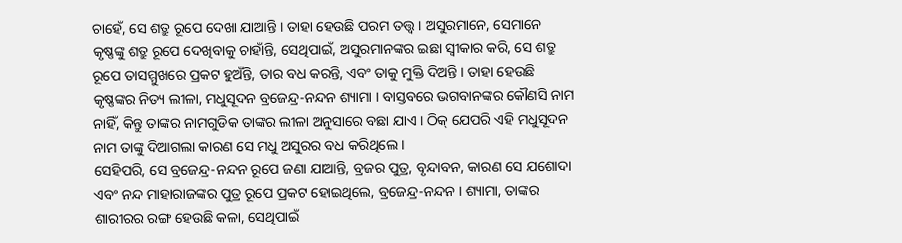ଚାହେଁ, ସେ ଶତ୍ରୁ ରୂପେ ଦେଖା ଯାଆନ୍ତି । ତାହା ହେଉଛି ପରମ ତତ୍ତ୍ଵ । ଅସୁରମାନେ, ସେମାନେ କୃଷ୍ଣଙ୍କୁ ଶତ୍ରୁ ରୂପେ ଦେଖିବାକୁ ଚାହାଁନ୍ତି, ସେଥିପାଇଁ, ଅସୁରମାନଙ୍କର ଇଛା ସ୍ଵୀକାର କରି, ସେ ଶତ୍ରୁ ରୂପେ ତାସମ୍ମୁଖରେ ପ୍ରକଟ ହୁଅଁନ୍ତି, ତାର ବଧ କରନ୍ତି, ଏବଂ ତାକୁ ମୁକ୍ତି ଦିଅନ୍ତି । ତାହା ହେଉଛି କୃଷ୍ଣଙ୍କର ନିତ୍ୟ ଲୀଳା, ମଧୁସୂଦନ ବ୍ରଜେନ୍ଦ୍ର-ନନ୍ଦନ ଶ୍ୟାମା । ବାସ୍ତବରେ ଭଗବାନଙ୍କର କୌଣସି ନାମ ନାହିଁ, କିନ୍ତୁ ତାଙ୍କର ନାମଗୁଡିକ ତାଙ୍କର ଲୀଳା ଅନୁସାରେ ବଛା ଯାଏ । ଠିକ୍ ଯେପରି ଏହି ମଧୁସୂଦନ ନାମ ତାଙ୍କୁ ଦିଆଗଲା କାରଣ ସେ ମଧୁ ଅସୁରର ବଧ କରିଥିଲେ ।
ସେହିପରି, ସେ ବ୍ରଜେନ୍ଦ୍ର-ନନ୍ଦନ ରୂପେ ଜଣା ଯାଆନ୍ତି, ବ୍ରଜର ପୁତ୍ର, ବୃନ୍ଦାବନ, କାରଣ ସେ ଯଶୋଦା ଏବଂ ନନ୍ଦ ମାହାରାଜଙ୍କର ପୁତ୍ର ରୂପେ ପ୍ରକଟ ହୋଇଥିଲେ, ବ୍ରଜେନ୍ଦ୍ର-ନନ୍ଦନ । ଶ୍ୟାମା, ତାଙ୍କର ଶାରୀରର ରଙ୍ଗ ହେଉଛି କଳା, ସେଥିପାଇଁ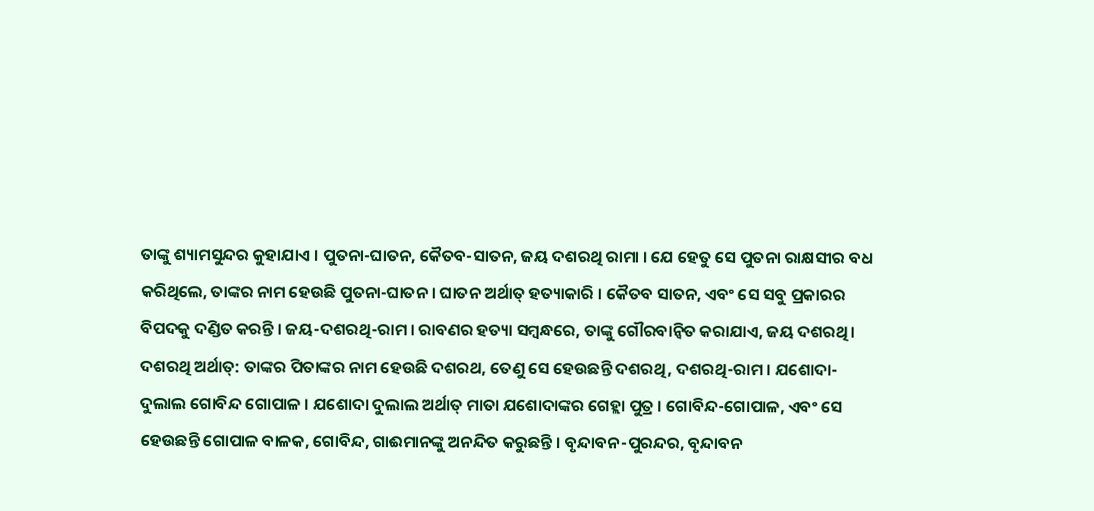ତାଙ୍କୁ ଶ୍ୟାମସୁନ୍ଦର କୁହାଯାଏ । ପୁତନା-ଘାତନ, କୈତବ-ସାତନ, ଜୟ ଦଶରଥି ରାମା । ଯେ ହେତୁ ସେ ପୁତନା ରାକ୍ଷସୀର ବଧ କରିଥିଲେ, ତାଙ୍କର ନାମ ହେଉଛି ପୁତନା-ଘାତନ । ଘାତନ ଅର୍ଥାତ୍ ହତ୍ୟାକାରି । କୈତବ ସାତନ, ଏବଂ ସେ ସବୁ ପ୍ରକାରର ବିପଦକୁ ଦଣ୍ଡିତ କରନ୍ତି । ଜୟ-ଦଶରଥି-ରାମ । ରାବଣର ହତ୍ୟା ସମ୍ଵନ୍ଧରେ, ତାଙ୍କୁ ଗୌରବାନ୍ଵିତ କରାଯାଏ, ଜୟ ଦଶରଥି । ଦଶରଥି ଅର୍ଥାତ୍: ତାଙ୍କର ପିତାଙ୍କର ନାମ ହେଉଛି ଦଶରଥ, ତେଣୁ ସେ ହେଉଛନ୍ତି ଦଶରଥି, ଦଶରଥି-ରାମ । ଯଶୋଦା-ଦୁଲାଲ ଗୋବିନ୍ଦ ଗୋପାଳ । ଯଶୋଦା ଦୁଲାଲ ଅର୍ଥାତ୍ ମାତା ଯଶୋଦାଙ୍କର ଗେହ୍ଲା ପୁତ୍ର । ଗୋବିନ୍ଦ-ଗୋପାଳ, ଏବଂ ସେ ହେଉଛନ୍ତି ଗୋପାଳ ବାଳକ, ଗୋବିନ୍ଦ, ଗାଈମାନଙ୍କୁ ଅନନ୍ଦିତ କରୁଛନ୍ତି । ବୃନ୍ଦାବନ-ପୁରନ୍ଦର, ବୃନ୍ଦାବନ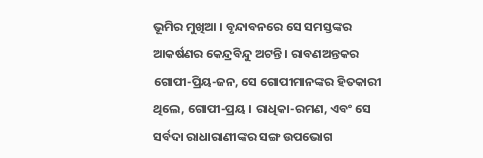ଭୂମିର ମୁଖିଆ । ବୃନ୍ଦାବନରେ ସେ ସମସ୍ତଙ୍କର ଆକର୍ଷଣର କେନ୍ଦ୍ରବିନ୍ଦୁ ଅଟନ୍ତି । ରାବଣଅନ୍ତକର ଗୋପୀ-ପ୍ରିୟ-ଜନ, ସେ ଗୋପୀମାନଙ୍କର ହିତକାରୀ ଥିଲେ, ଗୋପୀ-ପ୍ରୟ । ରାଧିକା-ରମଣ, ଏବଂ ସେ ସର୍ବଦା ରାଧାରାଣୀଙ୍କର ସଙ୍ଗ ଉପଭୋଗ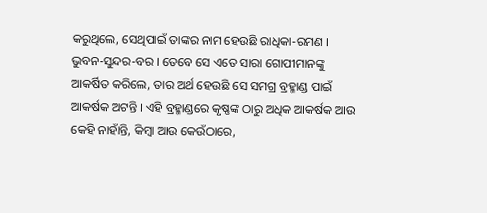କରୁଥିଲେ, ସେଥିପାଇଁ ତାଙ୍କର ନାମ ହେଉଛି ରାଧିକା-ରମଣ । ଭୁବନ-ସୁନ୍ଦର-ବର । ତେବେ ସେ ଏତେ ସାରା ଗୋପୀମାନଙ୍କୁ ଆକର୍ଷିତ କରିଲେ, ତାର ଅର୍ଥ ହେଉଛି ସେ ସମଗ୍ର ବ୍ରହ୍ମାଣ୍ଡ ପାଇଁ ଆକର୍ଷକ ଅଟନ୍ତି । ଏହି ବ୍ରହ୍ମାଣ୍ଡରେ କୃଷ୍ଣଙ୍କ ଠାରୁ ଅଧିକ ଆକର୍ଷକ ଆଉ କେହି ନାହାଁନ୍ତି, କିମ୍ଵା ଆଉ କେଉଁଠାରେ,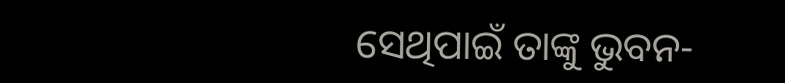ସେଥିପାଇଁ ତାଙ୍କୁ ଭୁବନ-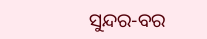ସୁନ୍ଦର-ବର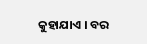କୁହାଯାଏ । ବର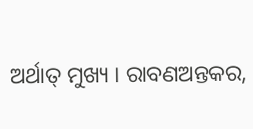ଅର୍ଥାତ୍ ମୁଖ୍ୟ । ରାବଣଅନ୍ତକର,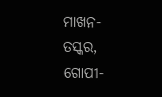ମାଖନ-ତସ୍କର, ଗୋପୀ-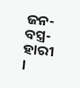ଜନ-ବସ୍ତ୍ର-ହାରୀ ।